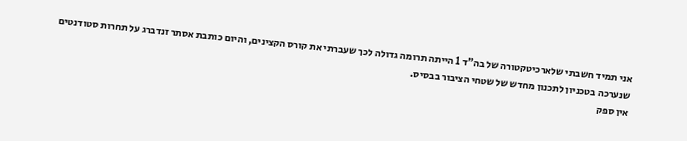אני תמיד חשבתי שלארכיטקטורה של בה"ד 1 הייתה תרומה גדולה לכך שעברתי את קורס הקצינים, והיום כותבת אסתר זנדברג על תחרות סטודנטים שנערכה בטכניון לתכנון מחדש של שטחי הציבור בבסיס.
אין ספק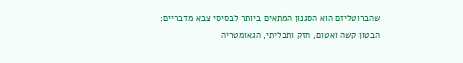שהברוטליזם הוא הסגנון המתאים ביותר לבסיסי צבא מדבריים: הבטון קשה ואטום, חזק ותכליתי, הגאומטריה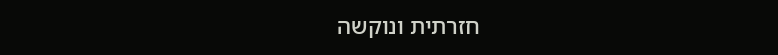חזרתית ונוקשה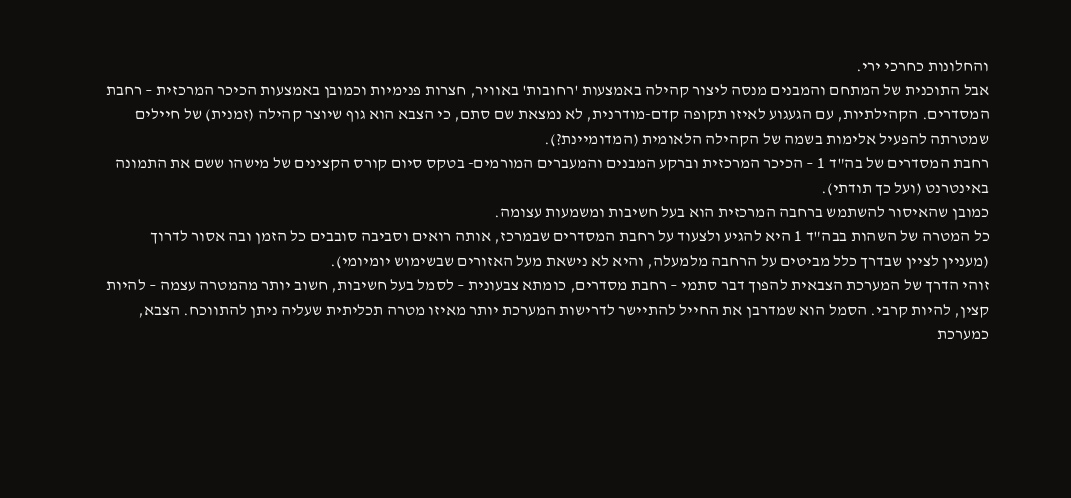והחלונות כחרכי ירי.
אבל התוכנית של המתחם והמבנים מנסה ליצור קהילה באמצעות 'רחובות' באוויר, חצרות פנימיות וכמובן באמצעות הכיכר המרכזית – רחבת המסדרים. הקהילתיות, עם הגעגוע לאיזו תקופה קדם-מודרנית, לא נמצאת שם סתם, כי הצבא הוא גוף שיוצר קהילה (זמנית) של חיילים שמטרתה להפעיל אלימות בשמה של הקהילה הלאומית (המדומיינת?).
רחבת המסדרים של בה"ד 1 – הכיכר המרכזית וברקע המבנים והמעברים המורמים- בטקס סיום קורס הקצינים של מישהו ששם את התמונה באינטרנט (ועל כך תודתי).
כמובן שהאיסור להשתמש ברחבה המרכזית הוא בעל חשיבות ומשמעות עצומה.
כל המטרה של השהות בבה"ד 1 היא להגיע ולצעוד על רחבת המסדרים שבמרכז, אותה רואים וסביבה סובבים כל הזמן ובה אסור לדרוך (מעניין לציין שבדרך כלל מביטים על הרחבה מלמעלה, והיא לא נישאת מעל האזורים שבשימוש יומיומי).
זוהי הדרך של המערכת הצבאית להפוך דבר סתמי – רחבת מסדרים, כומתא צבעונית – לסמל בעל חשיבות, חשוב יותר מהמטרה עצמה – להיות קצין, להיות קרבי. הסמל הוא שמדרבן את החייל להתיישר לדרישות המערכת יותר מאיזו מטרה תכליתית שעליה ניתן להתווכח. הצבא, כמערכת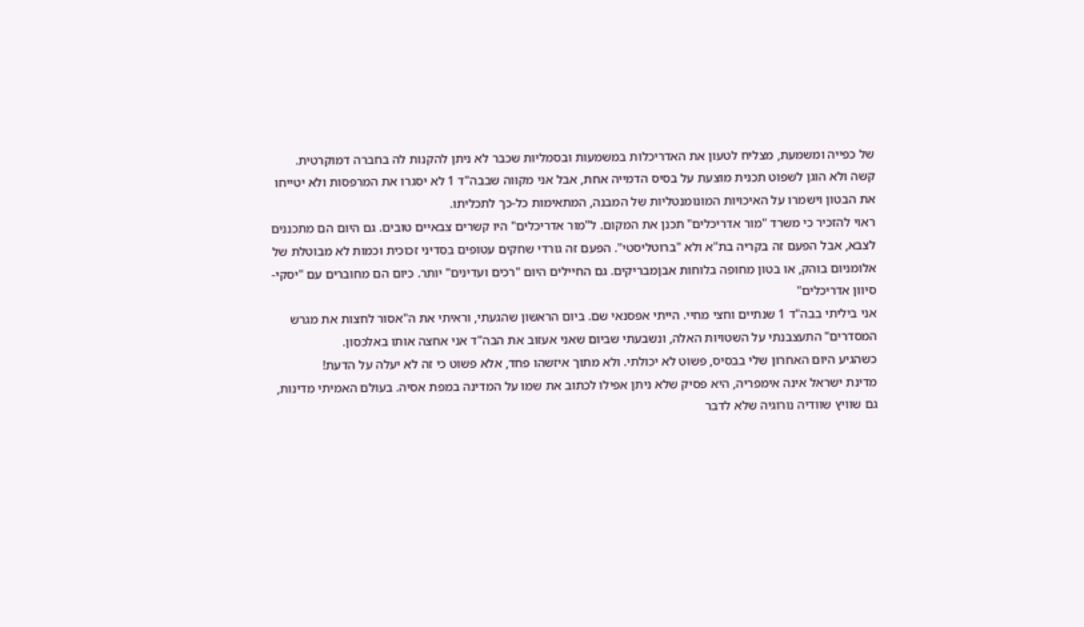של כפייה ומשמעת, מצליח לטעון את האדריכלות במשמעות ובסמליות שכבר לא ניתן להקנות לה בחברה דמוקרטית.
קשה ולא הוגן לשפוט תכנית מוצעת על בסיס הדמייה אחת, אבל אני מקווה שבבה"ד 1 לא יסגרו את המרפסות ולא יטייחו את הבטון וישמרו על האיכויות המונומנטליות של המבנה, המתאימות כל-כך לתכליתו.
ראוי להזכיר כי משרד "מור אדריכלים" תכנן את המקום. ל"מור אדריכלים" היו קשרים צבאיים טובים. גם היום הם מתכננים לצבא, אבל הפעם זה בקריה בת"א ולא "ברוטליסטי". הפעם זה גורדי שחקים עטופים בסדיני זכוכית וכמות לא מבוטלת של אלומניום בוהק, או בטון מחופה בלוחות אבןמבריקים. גם החיילים היום "רכים ועדינים" יותר. כיום הם מחוברים עם "יסקי-סיוון אדריכלים"
אני ביליתי בבה"ד 1 שנתיים וחצי מחיי. הייתי אפסנאי שם. ביום הראשון שהגעתי, וראיתי את ה"אסור לחצות את מגרש המסדרים" התעצבנתי על השטויות האלה, ונשבעתי שביום שאני אעזוב את הבה"ד אני אחצה אותו באלכסון.
כשהגיע היום האחרון שלי בבסיס, פשוט לא יכולתי. ולא מתוך איזשהו פחד, אלא פשוט כי זה לא יעלה על הדעת!
מדינת ישראל אינה אימפריה, היא פסיק שלא ניתן אפילו לכתוב את שמו על המדינה במפת אסיה. בעולם האמיתי מדינות, גם שוויץ שוודיה נורוגיה שלא לדבר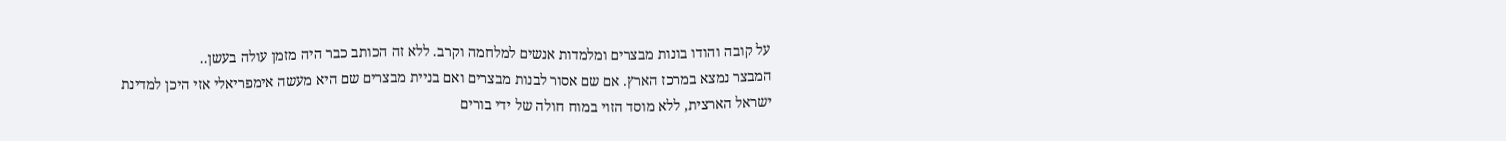על קובה והודו בונות מבצרים ומלמדות אנשים למלחמה וקרב. ללא זה הכותב כבר היה מזמן עולה בעשן..
המבצר נמצא במרכז הארץ. אם שם אסור לבנות מבצרים ואם בניית מבצרים שם היא מעשה אימפריאלי אזי היכן למדינת ישראל הארצית, ללא מוסד הזוי במוח חולה של ידי בורים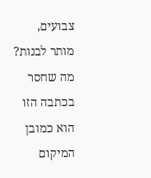צבועים, מותר לבנות?
מה שחסר בכתבה הזו הוא כמובן המיקום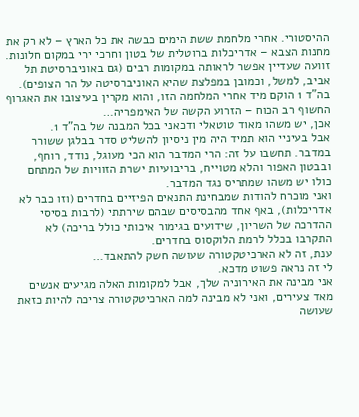ההיסטורי. אחרי מלחמת ששת הימים כבשה את כל הארץ – לא רק את מחנות הצבא – אדריכלות ברוטלית של בטון וחרכי ירי במקום חלונות. זוועה שעדיין אפשר לראותה במקומות רבים (גם באוניברסיטת תל אביב, למשל, וכמובן במפלצת שהיא האוניברסיטה על הר הצופים).
בה"ד 1 הוקם מיד אחרי המלחמה הזו, והוא מקרין בעיצובו את האגרוף החשוף רב הכוח – הזרוע הקשה של האימפריה…
אכן, יש משהו מאוד טוטאלי ודכאני בכל המבנה של בה"ד 1.
אבל בעיניי הוא תמיד היה מין ניסיון להשליט סדר בבלגן ששורר במדבר. תחשבו על זה: הרי המדבר הוא הכי מעוגל, נודד, רוחף, ובבטון האפור והלא מטוייח, בריבועיות ישרת הזוויות של המתחם כולו יש משהו שמתריס נגד המדבר.
ואני מוכרח להודות שמבחינת התנאים הפיזיים בחדרים (וזו כבר לא אדריכלות), באף אחד מהבסיסים שבהם שירתתי (לרבות בסיסי ההדרכה של השריון, שידועים בגימור איכותי כולל בריכה) לא התקרבו בכלל לרמת הלוקסוס בחדרים.
ענת, זה לא הארכיטקטורה שעושה חשק להתאבד…
לי זה נראה פשוט מדכא.
אני מבינה את האירוניה שלך, אבל למקומות האלה מגיעים אנשים מאד צעירים, ואני לא מבינה למה הארכיטקטורה צריכה להיות כזאת שעושה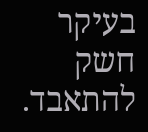בעיקר חשק להתאבד.